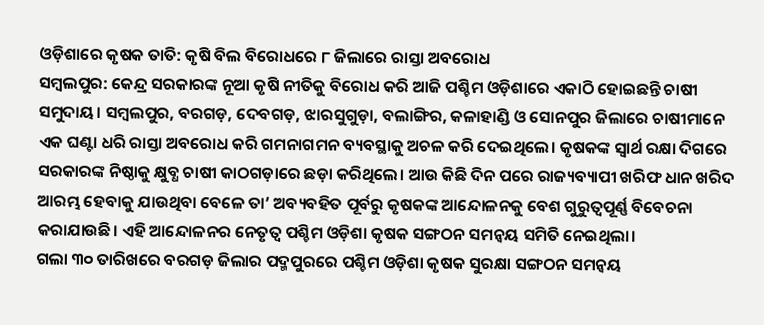ଓଡ଼ିଶାରେ କୃଷକ ତାତି: କୃଷି ବିଲ ବିରୋଧରେ ୮ ଜିଲାରେ ରାସ୍ତା ଅବରୋଧ
ସମ୍ବଲପୁର: କେନ୍ଦ୍ର ସରକାରଙ୍କ ନୂଆ କୃଷି ନୀତିକୁ ବିରୋଧ କରି ଆଜି ପଶ୍ଚିମ ଓଡ଼ିଶାରେ ଏକାଠି ହୋଇଛନ୍ତି ଚାଷୀ ସମୁଦାୟ। ସମ୍ବଲପୁର, ବରଗଡ଼, ଦେବଗଡ଼, ଝାରସୁଗୁଡ଼ା, ବଲାଙ୍ଗିର, କଳାହାଣ୍ଡି ଓ ସୋନପୁର ଜିଲାରେ ଚାଷୀମାନେ ଏକ ଘଣ୍ଟା ଧରି ରାସ୍ତା ଅବରୋଧ କରି ଗମନାଗମନ ବ୍ୟବସ୍ଥାକୁ ଅଚଳ କରି ଦେଇଥିଲେ। କୃଷକଙ୍କ ସ୍ବାର୍ଥ ରକ୍ଷା ଦିଗରେ ସରକାରଙ୍କ ନିଷ୍ଠାକୁ କ୍ଷୁବ୍ଧ ଚାଷୀ କାଠଗଡ଼ାରେ ଛଡ଼ା କରିଥିଲେ। ଆଉ କିଛି ଦିନ ପରେ ରାଜ୍ୟବ୍ୟାପୀ ଖରିଫ ଧାନ ଖରିଦ ଆରମ୍ଭ ହେବାକୁ ଯାଉଥିବା ବେଳେ ତା’ ଅବ୍ୟବହିତ ପୂର୍ବରୁ କୃଷକଙ୍କ ଆନ୍ଦୋଳନକୁ ବେଶ ଗୁରୁତ୍ବପୂର୍ଣ୍ଣ ବିବେଚନା କରାଯାଉଛି। ଏହି ଆନ୍ଦୋଳନର ନେତୃତ୍ବ ପଶ୍ଚିମ ଓଡ଼ିଶା କୃଷକ ସଙ୍ଗଠନ ସମନ୍ବୟ ସମିତି ନେଇଥିଲା।
ଗଲା ୩୦ ତାରିଖରେ ବରଗଡ଼ ଜିଲାର ପଦ୍ମପୁରରେ ପଶ୍ଚିମ ଓଡ଼ିଶା କୃଷକ ସୁରକ୍ଷା ସଙ୍ଗଠନ ସମନ୍ବୟ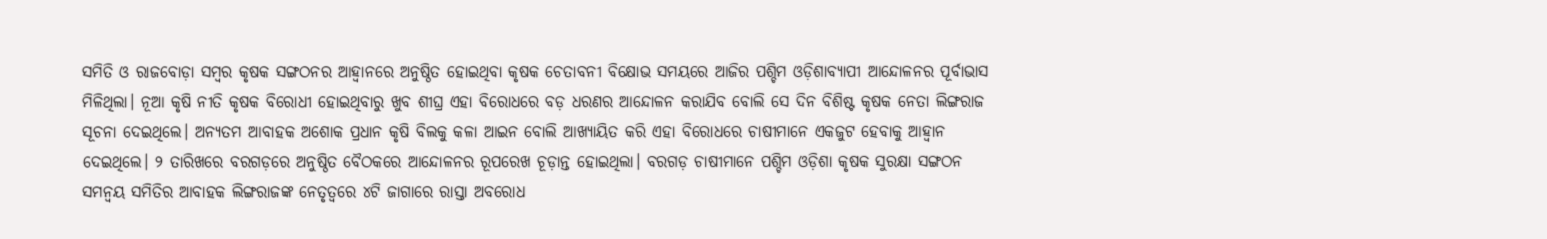ସମିତି ଓ ରାଜବୋଡ଼ା ସମ୍ବର କୃଷକ ସଙ୍ଗଠନର ଆହ୍ବାନରେ ଅନୁଷ୍ଠିତ ହୋଇଥିବା କୃଷକ ଚେତାବନୀ ବିକ୍ଷୋଭ ସମୟରେ ଆଜିର ପଶ୍ଚିମ ଓଡ଼ିଶାବ୍ୟାପୀ ଆନ୍ଦୋଳନର ପୂର୍ବାଭାସ ମିଳିଥିଲା। ନୂଆ କୃଷି ନୀତି କୃଷକ ବିରୋଧୀ ହୋଇଥିବାରୁ ଖୁବ ଶୀଘ୍ର ଏହା ବିରୋଧରେ ବଡ଼ ଧରଣର ଆନ୍ଦୋଳନ କରାଯିବ ବୋଲି ସେ ଦିନ ବିଶିଷ୍ଟ କୃଷକ ନେତା ଲିଙ୍ଗରାଜ ସୂଚନା ଦେଇଥିଲେ। ଅନ୍ୟତମ ଆବାହକ ଅଶୋକ ପ୍ରଧାନ କୃଷି ବିଲକୁ କଳା ଆଇନ ବୋଲି ଆଖ୍ୟାୟିତ କରି ଏହା ବିରୋଧରେ ଚାଷୀମାନେ ଏକଜୁଟ ହେବାକୁ ଆହ୍ବାନ ଦେଇଥିଲେ। ୨ ତାରିଖରେ ବରଗଡ଼ରେ ଅନୁଷ୍ଠିତ ବୈଠକରେ ଆନ୍ଦୋଳନର ରୂପରେଖ ଚୂଡ଼ାନ୍ତ ହୋଇଥିଲା। ବରଗଡ଼ ଚାଷୀମାନେ ପଶ୍ଚିମ ଓଡ଼ିଶା କୃଷକ ସୁରକ୍ଷା ସଙ୍ଗଠନ ସମନ୍ବୟ ସମିତିର ଆବାହକ ଲିଙ୍ଗରାଜଙ୍କ ନେତୃତ୍ବରେ ୪ଟି ଜାଗାରେ ରାସ୍ତା ଅବରୋଧ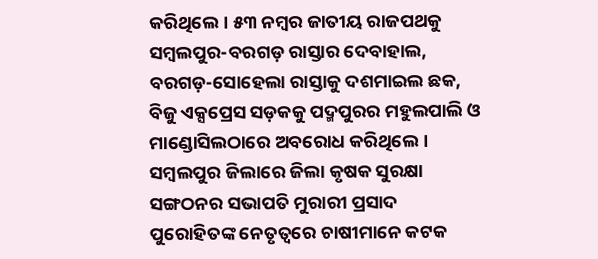କରିଥିଲେ। ୫୩ ନମ୍ବର ଜାତୀୟ ରାଜପଥକୁ ସମ୍ବଲପୁର-ବରଗଡ଼ ରାସ୍ତାର ଦେବାହାଲ, ବରଗଡ଼-ସୋହେଲା ରାସ୍ତାକୁ ଦଶମାଇଲ ଛକ, ବିଜୁ ଏକ୍ସପ୍ରେସ ସଡ଼କକୁ ପଦ୍ମପୁରର ମହୁଲପାଲି ଓ ମାଣ୍ଡୋସିଲଠାରେ ଅବରୋଧ କରିଥିଲେ। ସମ୍ବଲପୁର ଜିଲାରେ ଜିଲା କୃଷକ ସୁରକ୍ଷା ସଙ୍ଗଠନର ସଭାପତି ମୁରାରୀ ପ୍ରସାଦ ପୁରୋହିତଙ୍କ ନେତୃତ୍ବରେ ଚାଷୀମାନେ କଟକ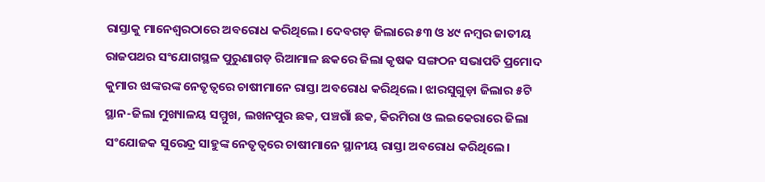ରାସ୍ତାକୁ ମାନେଶ୍ବରଠାରେ ଅବରୋଧ କରିଥିଲେ। ଦେବଗଡ଼ ଜିଲାରେ ୫୩ ଓ ୪୯ ନମ୍ବର ଜାତୀୟ ରାଜପଥର ସଂଯୋଗସ୍ଥଳ ପୁରୁଣାଗଡ଼ ରିଆମାଳ ଛକରେ ଜିଲା କୃଷକ ସଙ୍ଗଠନ ସଭାପତି ପ୍ରମୋଦ କୁମାର ଝାଙ୍କରଙ୍କ ନେତୃତ୍ବରେ ଚାଷୀମାନେ ରାସ୍ତା ଅବରୋଧ କରିଥିଲେ। ଝାରସୁଗୁଡ଼ା ଜିଲାର ୫ଟି ସ୍ଥାନ-ଜିଲା ମୁଖ୍ୟାଳୟ ସମ୍ମୁଖ, ଲଖନପୁର ଛକ, ପଞ୍ଚଗାଁ ଛକ, କିରମିରା ଓ ଲଇକେରାରେ ଜିଲା ସଂଯୋଜକ ସୁରେନ୍ଦ୍ର ସାହୁଙ୍କ ନେତୃତ୍ବରେ ଚାଷୀମାନେ ସ୍ଥାନୀୟ ରାସ୍ତା ଅବରୋଧ କରିଥିଲେ।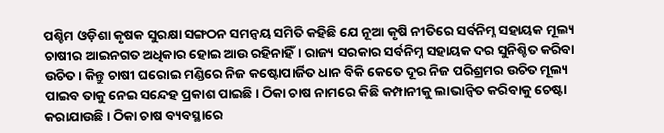ପଶ୍ଚିମ ଓଡ଼ିଶା କୃଷକ ସୁରକ୍ଷା ସଙ୍ଗଠନ ସମନ୍ବୟ ସମିତି କହିଛି ଯେ ନୂଆ କୃଷି ନୀତିରେ ସର୍ବନିମ୍ନ ସହାୟକ ମୂଲ୍ୟ ଚାଷୀର ଆଇନଗତ ଅଧିକାର ହୋଇ ଆଉ ରହିନାହିଁ। ରାଜ୍ୟ ସରକାର ସର୍ବନିମ୍ନ ସହାୟକ ଦର ସୁନିଶ୍ଚିତ କରିବା ଉଚିତ। କିନ୍ତୁ ଚାଷୀ ଘରୋଇ ମଣ୍ଡିରେ ନିଜ କଷ୍ଟୋପାର୍ଜିତ ଧାନ ବିକି କେତେ ଦୂର ନିଜ ପରିଶ୍ରମର ଉଚିତ ମୂଲ୍ୟ ପାଇବ ତାକୁ ନେଇ ସନ୍ଦେହ ପ୍ରକାଶ ପାଇଛି। ଠିକା ଚାଷ ନାମରେ କିଛି କମ୍ପାନୀକୁ ଲାଭାନ୍ବିତ କରିବାକୁ ଚେଷ୍ଟା କରାଯାଉଛି। ଠିକା ଚାଷ ବ୍ୟବସ୍ଥାରେ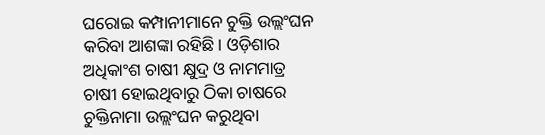ଘରୋଇ କମ୍ପାନୀମାନେ ଚୁକ୍ତି ଉଲ୍ଲଂଘନ କରିବା ଆଶଙ୍କା ରହିଛି। ଓଡ଼ିଶାର ଅଧିକାଂଶ ଚାଷୀ କ୍ଷୁଦ୍ର ଓ ନାମମାତ୍ର ଚାଷୀ ହୋଇଥିବାରୁ ଠିକା ଚାଷରେ ଚୁକ୍ତିନାମା ଉଲ୍ଲଂଘନ କରୁଥିବା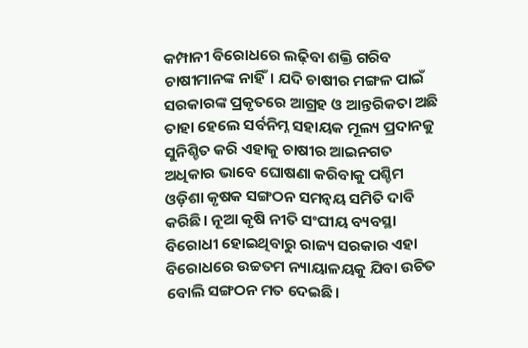କମ୍ପାନୀ ବିରୋଧରେ ଲଢ଼ିବା ଶକ୍ତି ଗରିବ ଚାଷୀମାନଙ୍କ ନାହିଁ। ଯଦି ଚାଷୀର ମଙ୍ଗଳ ପାଇଁ ସରକାରଙ୍କ ପ୍ରକୃତରେ ଆଗ୍ରହ ଓ ଆନ୍ତରିକତା ଅଛି ତାହା ହେଲେ ସର୍ବନିମ୍ନ ସହାୟକ ମୂଲ୍ୟ ପ୍ରଦାନକୁ ସୁନିଶ୍ଚିତ କରି ଏହାକୁ ଚାଷୀର ଆଇନଗତ ଅଧିକାର ଭାବେ ଘୋଷଣା କରିବାକୁ ପଶ୍ଚିମ ଓଡ଼ିଶା କୃଷକ ସଙ୍ଗଠନ ସମନ୍ବୟ ସମିତି ଦାବି କରିଛି। ନୂଆ କୃଷି ନୀତି ସଂଘୀୟ ବ୍ୟବସ୍ଥା ବିରୋଧୀ ହୋଇଥିବାରୁ ରାଜ୍ୟ ସରକାର ଏହା ବିରୋଧରେ ଉଚ୍ଚତମ ନ୍ୟାୟାଳୟକୁ ଯିବା ଉଚିତ ବୋଲି ସଙ୍ଗଠନ ମତ ଦେଇଛି।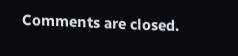Comments are closed.